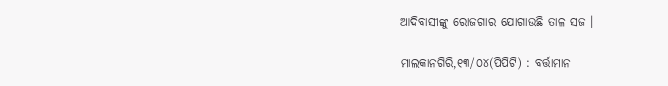ଆଦିବାସୀଙ୍କୁ ରୋଜଗାର ଯୋଗାଉଛି ତାଳ ସଜ ।

ମାଲକାନଗିରି,୧୩/୦୪(ପିପିଟି) : ବର୍ତ୍ତାମାନ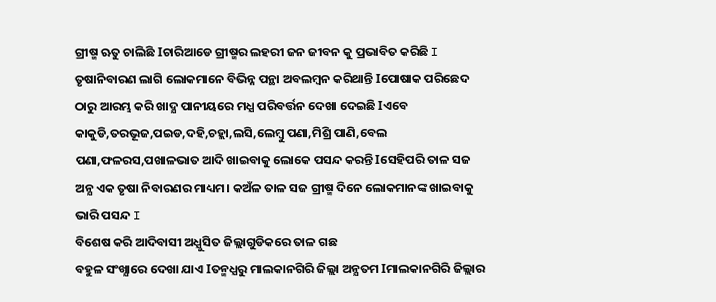ଗ୍ରୀଷ୍ମ ଋତୁ ଚାଲିଛି Iଚାରିଆଡେ ଗ୍ରୀଷ୍ମର ଲହରୀ ଜନ ଜୀବନ କୁ ପ୍ରଭାବିତ କରିଛି I ତୃଷାନିବାରଣ ଲାଗି ଲୋକମାନେ ବିଭିନ୍ନ ପନ୍ଥା ଅବଲମ୍ବନ କରିଥାନ୍ତି Iପୋଷାକ ପରିଛେଦ ଠାରୁ ଆରମ୍ଭ କରି ଖାଦ୍ଯ ପାନୀୟରେ ମଧ୍ଯ ପରିବର୍ତ୍ତନ ଦେଖା ଦେଇଛି Iଏବେ କାକୁଡି,ତରଭୂଜ,ପଇଡ,ଦହି,ଚହ୍ଲା,ଲସି,ଲେମ୍ବୁ ପଣା,ମିଶ୍ରି ପାଣି,ବେଲ ପଣା,ଫଳରସ,ପଖାଳଭାତ ଆଦି ଖାଇବାକୁ ଲୋକେ ପସନ୍ଦ କରନ୍ତି Iସେହିପରି ତାଳ ସଜ ଅନ୍ଯ ଏକ ତୃଷା ନିବାରଣର ମାଧ୍ୟମ। କଅଁଳ ତାଳ ସଜ ଗ୍ରୀଷ୍ମ ଦିନେ ଲୋକମାନଙ୍କ ଖାଇବାକୁ ଭାରି ପସନ୍ଦ I
ବିଶେଷ କରି ଆଦିବାସୀ ଅଧ୍ଯୁସିତ ଜିଲ୍ଲାଗୁଡିକରେ ତାଳ ଗଛ
ବହୁଳ ସଂଖ୍ଯାରେ ଦେଖା ଯାଏ Iତନ୍ମଧ୍ଯରୁ ମାଲକାନଗିରି ଜିଲ୍ଲା ଅନ୍ଯତମ Iମାଲକାନଗିରି ଜିଲ୍ଲାର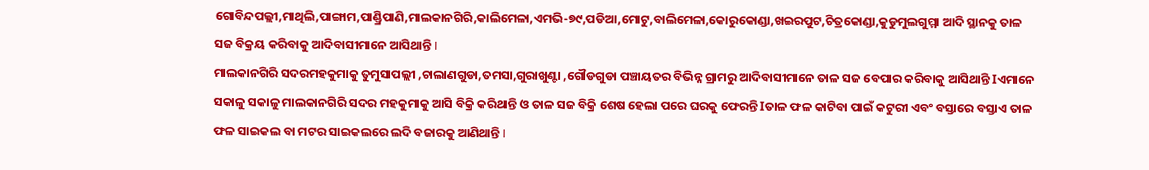ଗୋବିନ୍ଦପଲ୍ଲୀ,ମାଥିଲି,ପାଙ୍ଗାମ,ପାଣ୍ଡ୍ରିପାଣି,ମାଲକାନଗିରି,କାଲିମେଳା,ଏମଭି-୭୯,ପଡିଆ,ମୋଟୁ,ବାଲିମେଳା,କୋରୁକୋଣ୍ଡା,ଖଇରପୁଟ,ଚିତ୍ରକୋଣ୍ଡା,କୁଡୁମୁଲଗୁମ୍ମା ଆଦି ସ୍ଥାନକୁ ତାଳ ସଜ ବିକ୍ରୟ କରିବାକୁ ଆଦିବାସୀମାନେ ଆସିଥାନ୍ତି I
ମାଲକାନଗିରି ସଦରମହକୁମାକୁ ତୁମୁସାପଲ୍ଲୀ ,ଚାଲାଣଗୁଡା,ତମସା,ଗୁରାଖୁଣ୍ଟା ,ଗୌଡଗୁଡା ପଞ୍ଚାୟତର ବିଭିନ୍ନ ଗ୍ରାମରୁ ଆଦିବାସୀମାନେ ତାଳ ସଜ ବେପାର କରିବାକୁ ଆସିଥାନ୍ତି Iଏମାନେ ସକାଳୁ ସକାଳୁ ମାଲକାନଗିରି ସଦର ମହକୁମାକୁ ଆସି ବିକ୍ରି କରିଥାନ୍ତି ଓ ତାଳ ସଜ ବିକ୍ରି ଶେଷ ହେଲା ପରେ ଘରକୁ ଫେରନ୍ତି Iତାଳ ଫଳ କାଟିବା ପାଇଁ କଟୁରୀ ଏବଂ ବସ୍ତାରେ ବସ୍ତାଏ ତାଳ ଫଳ ସାଇକଲ ବା ମଟର ସାଇକଲରେ ଲଦି ବଜାରକୁ ଆଣିଥାନ୍ତି I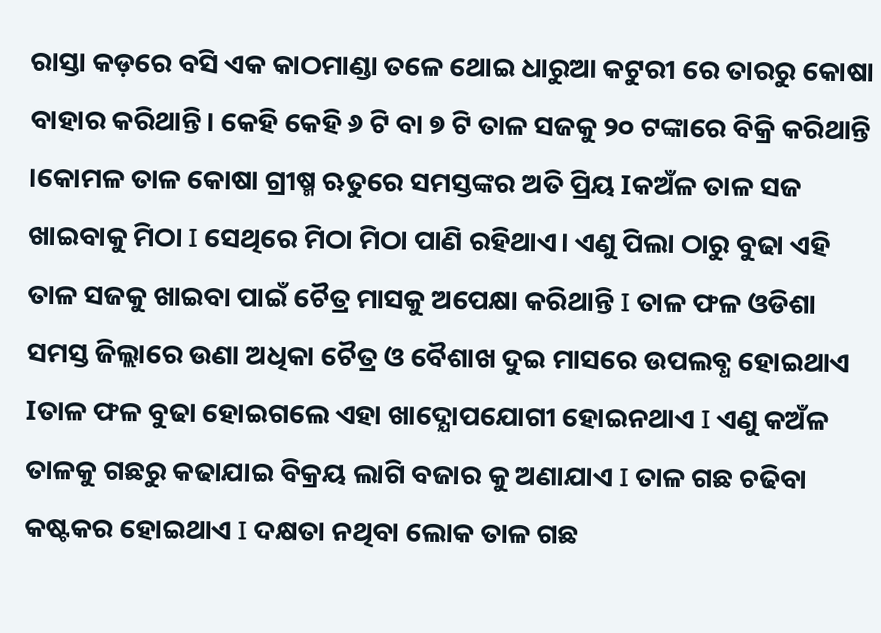ରାସ୍ତା କଡ଼ରେ ବସି ଏକ କାଠମାଣ୍ଡା ତଳେ ଥୋଇ ଧାରୁଆ କଟୁରୀ ରେ ତାରରୁ କୋଷା ବାହାର କରିଥାନ୍ତି। କେହି କେହି ୬ ଟି ବା ୭ ଟି ତାଳ ସଜକୁ ୨୦ ଟଙ୍କାରେ ବିକ୍ରି କରିଥାନ୍ତି ।କୋମଳ ତାଳ କୋଷା ଗ୍ରୀଷ୍ମ ଋତୁରେ ସମସ୍ତଙ୍କର ଅତି ପ୍ରିୟ Iକଅଁଳ ତାଳ ସଜ ଖାଇବାକୁ ମିଠା I ସେଥିରେ ମିଠା ମିଠା ପାଣି ରହିଥାଏ। ଏଣୁ ପିଲା ଠାରୁ ବୁଢା ଏହି ତାଳ ସଜକୁ ଖାଇବା ପାଇଁ ଚୈତ୍ର ମାସକୁ ଅପେକ୍ଷା କରିଥାନ୍ତି I ତାଳ ଫଳ ଓଡିଶା ସମସ୍ତ ଜିଲ୍ଲାରେ ଉଣା ଅଧିକା ଚୈତ୍ର ଓ ବୈଶାଖ ଦୁଇ ମାସରେ ଉପଲବ୍ଧ ହୋଇଥାଏ Iତାଳ ଫଳ ବୁଢା ହୋଇଗଲେ ଏହା ଖାଦ୍ଯୋପଯୋଗୀ ହୋଇନଥାଏ I ଏଣୁ କଅଁଳ ତାଳକୁ ଗଛରୁ କଢାଯାଇ ବିକ୍ରୟ ଲାଗି ବଜାର କୁ ଅଣାଯାଏ I ତାଳ ଗଛ ଚଢିବା କଷ୍ଟକର ହୋଇଥାଏ I ଦକ୍ଷତା ନଥିବା ଲୋକ ତାଳ ଗଛ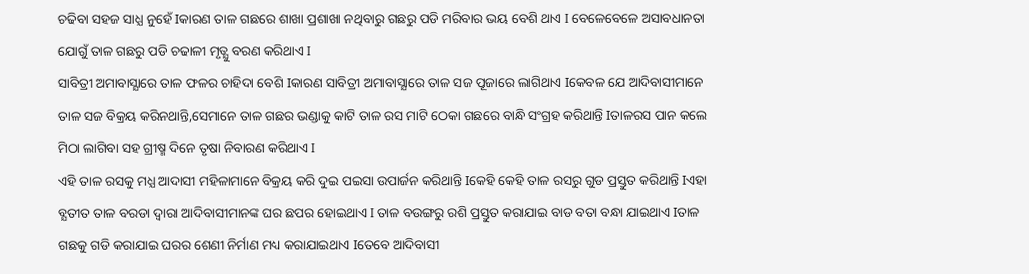ଚଢିବା ସହଜ ସାଧ୍ଯ ନୁହେଁ Iକାରଣ ତାଳ ଗଛରେ ଶାଖା ପ୍ରଶାଖା ନଥିବାରୁ ଗଛରୁ ପଡି ମରିବାର ଭୟ ବେଶି ଥାଏ I ବେଳେବେଳେ ଅସାବଧାନତା ଯୋଗୁଁ ତାଳ ଗଛରୁ ପଡି ଚଢାଳୀ ମୃତ୍ଯୁ ବରଣ କରିଥାଏ I
ସାବିତ୍ରୀ ଅମାବାସ୍ଯାରେ ତାଳ ଫଳର ଚାହିଦା ବେଶି Iକାରଣ ସାବିତ୍ରୀ ଅମାବାସ୍ଯାରେ ତାଳ ସଜ ପୂଜାରେ ଲାଗିଥାଏ Iକେବଳ ଯେ ଆଦିବାସୀମାନେ ତାଳ ସଜ ବିକ୍ରୟ କରିନଥାନ୍ତି,ସେମାନେ ତାଳ ଗଛର ଭଣ୍ଡାକୁ କାଟି ତାଳ ରସ ମାଟି ଠେକା ଗଛରେ ବାନ୍ଧି ସଂଗ୍ରହ କରିଥାନ୍ତି Iତାଳରସ ପାନ କଲେ ମିଠା ଲାଗିବା ସହ ଗ୍ରୀଷ୍ମ ଦିନେ ତୃଷା ନିବାରଣ କରିଥାଏ I
ଏହି ତାଳ ରସକୁ ମଧ୍ଯ ଆଦାସୀ ମହିଳାମାନେ ବିକ୍ରୟ କରି ଦୁଇ ପଇସା ଉପାର୍ଜନ କରିଥାନ୍ତି Iକେହି କେହି ତାଳ ରସରୁ ଗୁଡ ପ୍ରସ୍ତୁତ କରିଥାନ୍ତି Iଏହା ବ୍ଯତୀତ ତାଳ ବରଡା ଦ୍ବାରା ଆଦିବାସୀମାନଙ୍କ ଘର ଛପର ହୋଇଥାଏ I ତାଳ ବଉଙ୍ଗରୁ ରଶି ପ୍ରସ୍ତୁତ କରାଯାଇ ବାଡ ବତା ବନ୍ଧା ଯାଇଥାଏ Iତାଳ ଗଛକୁ ଗଡି କରାଯାଇ ଘରର ଶେଣୀ ନିର୍ମାଣ ମଧ୍ୟ କରାଯାଇଥାଏ Iତେବେ ଆଦିବାସୀ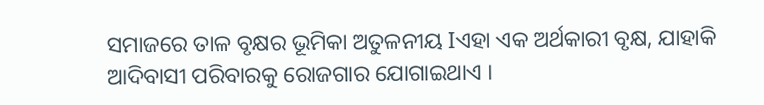ସମାଜରେ ତାଳ ବୃକ୍ଷର ଭୂମିକା ଅତୁଳନୀୟ Iଏହା ଏକ ଅର୍ଥକାରୀ ବୃକ୍ଷ, ଯାହାକି ଆଦିବାସୀ ପରିବାରକୁ ରୋଜଗାର ଯୋଗାଇଥାଏ ।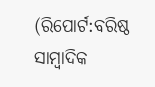(ରିପୋର୍ଟ:ବରିଷ୍ଠ ସାମ୍ବାଦିକ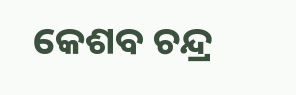କେଶବ ଚନ୍ଦ୍ର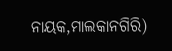ନାୟକ,ମାଲକାନଗିରି)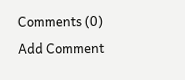Comments (0)
Add Comment